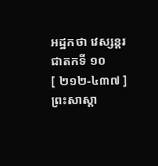អដ្ឋកថា វេស្សន្តរជាតកទី ១០
[ ២១២-៤៣៧ ] ព្រះសាស្តា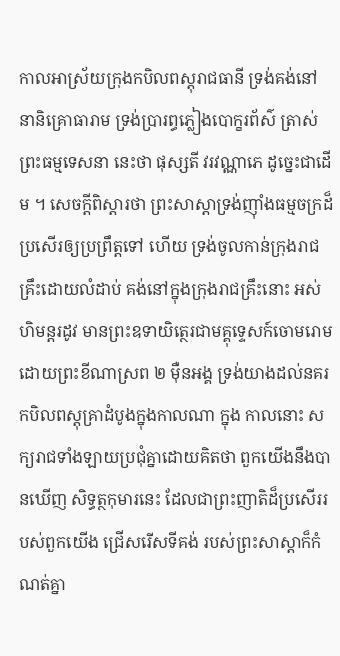កាលអាស្រ័យក្រុងកបិលពស្តុរាជធានី ទ្រង់គង់នៅនានិគ្រោធារាម ទ្រង់ប្រារព្ធភ្លៀងបោក្ខរព័ស៌ ត្រាស់ព្រះធម្មទេសនា នេះថា ផុស្សតី វរវណ្ណាភេ ដូច្នេះជាដើម ។ សេចក្តីពិស្តារថា ព្រះសាស្តាទ្រង់ញ៉ាំងធម្មចក្រដ៏ប្រសើរឲ្យប្រព្រឹត្តទៅ ហើយ ទ្រង់ចូលកាន់ក្រុងរាជគ្រឹះដោយលំដាប់ គង់នៅក្នុងក្រុងរាជគ្រឹះនោះ អស់ហិមន្តរដូវ មានព្រះឧទាយិត្ថេរជាមគ្គុទ្ទេសក៍ចោមរោមដោយព្រះខីណាស្រព ២ ម៉ឺនអង្គ ទ្រង់យាងដល់នគរកបិលពស្តុគ្រាដំបូងក្នុងកាលណា ក្នុង កាលនោះ សក្យរាជទាំងឡាយប្រជុំគ្នាដោយគិតថា ពួកយើងនឹងបានឃើញ សិទ្ធត្ថកុមារនេះ ដែលជាព្រះញាតិដ៏ប្រសើររបស់ពួកយើង ជ្រើសរើសទីគង់ របស់ព្រះសាស្តាក៏កំណត់គ្នា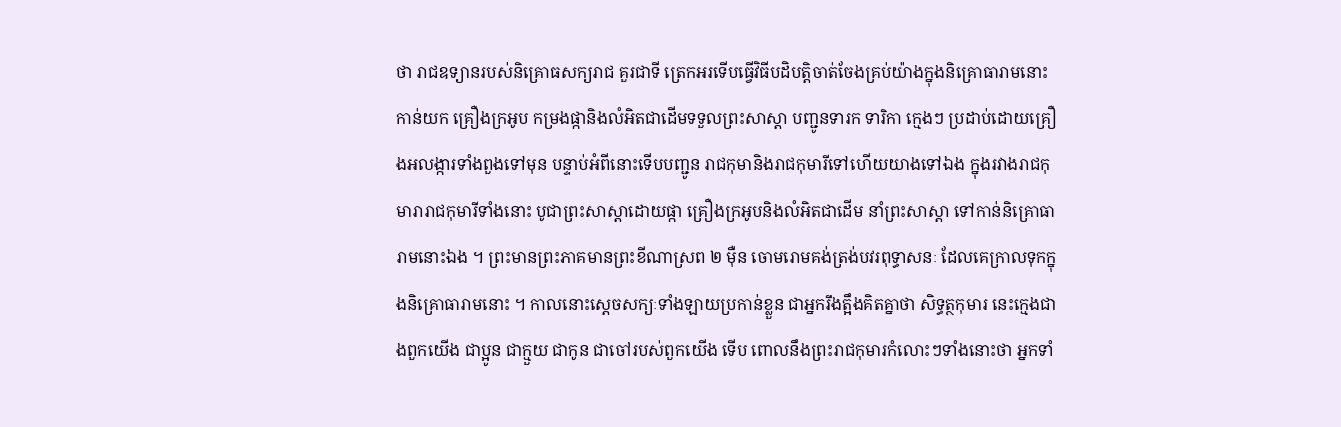ថា រាជឧទ្យានរបស់និគ្រោធសក្យរាជ គួរជាទី ត្រេកអរទើបធ្វើវិធីបដិបត្តិចាត់ចែងគ្រប់យ៉ាងក្នុងនិគ្រោធារាមនោះ កាន់យក គ្រឿងក្រអូប កម្រងផ្កានិងលំអិតជាដើមទទួលព្រះសាស្តា បញ្ជូនទារក ទារិកា ក្មេងៗ ប្រដាប់ដោយគ្រឿងអលង្ការទាំងពួងទៅមុន បន្ទាប់អំពីនោះទើបបញ្ជូន រាជកុមានិងរាជកុមារីទៅហើយយាងទៅឯង ក្នុងរវាងរាជកុមារារាជកុមារីទាំងនោះ បូជាព្រះសាស្តាដោយផ្កា គ្រឿងក្រអូបនិងលំអិតជាដើម នាំព្រះសាស្តា ទៅកាន់និគ្រោធារាមនោះឯង ។ ព្រះមានព្រះភាគមានព្រះខីណាស្រព ២ ម៉ឺន ចោមរោមគង់ត្រង់បវរពុទ្ធាសនៈ ដែលគេក្រាលទុកក្នុងនិគ្រោធារាមនោះ ។ កាលនោះស្តេចសក្យៈទាំងឡាយប្រកាន់ខ្លួន ជាអ្នករឹងត្អឹងគិតគ្នាថា សិទ្ធត្ថកុមារ នេះក្មេងជាងពួកយើង ជាប្អូន ជាក្មួយ ជាកូន ជាចៅរបស់ពួកយើង ទើប ពោលនឹងព្រះរាជកុមារកំលោះៗទាំងនោះថា អ្នកទាំ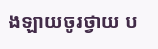ងឡាយចូរថ្វាយ ប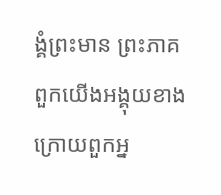ង្គំព្រះមាន ព្រះភាគ ពួកយើងអង្គុយខាងក្រោយពួកអ្ន